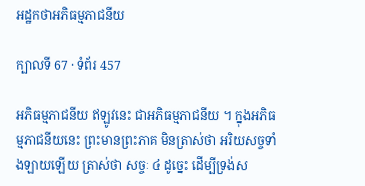អដ្ឋកថាអភិធម្មភាជនីយ

ក្បាលទី 67 · ទំព័រ 457

អភិធម្មភាជនីយ ឥឡូវនេះ ជាអភិធម្មភាជនីយ ។ ក្នុងអភិធម្មភាជនីយនេះ ព្រះមានព្រះភាគ មិនត្រាស់ថា អរិយសច្ចទាំងឡាយឡើយ ត្រាស់ថា សច្ចៈ ៤ ដូច្នេះ ដើម្បីទ្រង់ស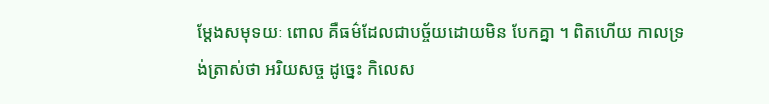ម្តែងសមុទយៈ ពោល គឺធម៌ដែលជាបច្ច័យដោយមិន បែកគ្នា ។ ពិតហើយ កាលទ្រង់ត្រាស់ថា អរិយសច្ច ដូច្នេះ កិលេស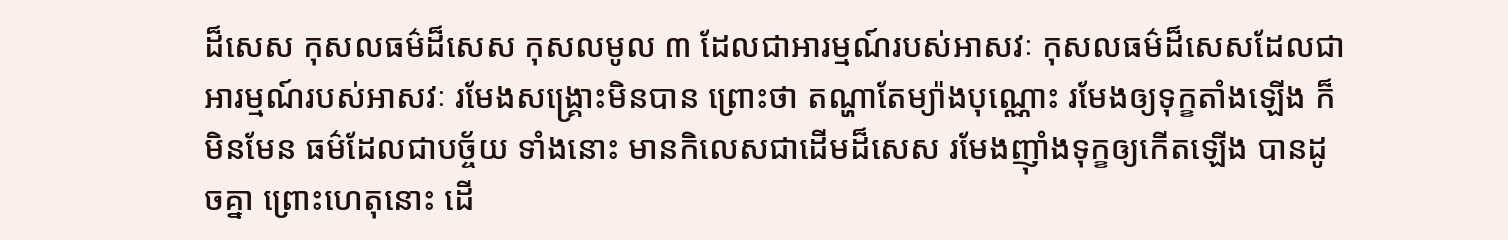ដ៏សេស កុសលធម៌ដ៏សេស កុសលមូល ៣ ដែលជាអារម្មណ៍របស់អាសវៈ កុសលធម៌ដ៏សេសដែលជាអារម្មណ៍របស់អាសវៈ រមែងសង្គ្រោះមិនបាន ព្រោះថា តណ្ហាតែម្យ៉ាងបុណ្ណោះ រមែងឲ្យទុក្ខតាំងឡើង ក៏មិនមែន ធម៌ដែលជាបច្ច័យ ទាំងនោះ មានកិលេសជាដើមដ៏សេស រមែងញ៉ាំងទុក្ខឲ្យកើតឡើង បានដូចគ្នា ព្រោះហេតុនោះ ដើ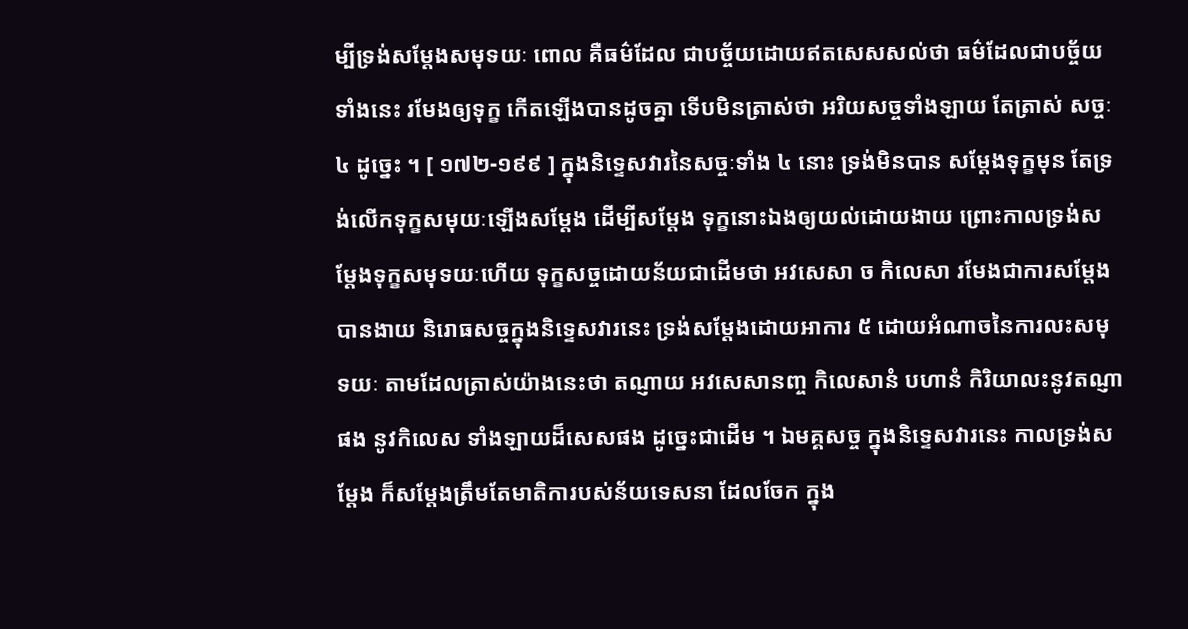ម្បីទ្រង់សម្តែងសមុទយៈ ពោល គឺធម៌ដែល ជាបច្ច័យដោយឥតសេសសល់ថា ធម៌ដែលជាបច្ច័យទាំងនេះ រមែងឲ្យទុក្ខ កើតឡើងបានដូចគ្នា ទើបមិនត្រាស់ថា អរិយសច្ចទាំងឡាយ តែត្រាស់ សច្ចៈ ៤ ដូច្នេះ ។ [ ១៧២-១៩៩ ] ក្នុងនិទ្ទេសវារនៃសច្ចៈទាំង ៤ នោះ ទ្រង់មិនបាន សម្តែងទុក្ខមុន តែទ្រង់លើកទុក្ខសមុយៈឡើងសម្តែង ដើម្បីសម្តែង ទុក្ខនោះឯងឲ្យយល់ដោយងាយ ព្រោះកាលទ្រង់សម្តែងទុក្ខសមុទយៈហើយ ទុក្ខសច្ចដោយន័យជាដើមថា អវសេសា ច កិលេសា រមែងជាការសម្តែង បានងាយ និរោធសច្ចក្នុងនិទ្ទេសវារនេះ ទ្រង់សម្តែងដោយអាការ ៥ ដោយអំណាចនៃការលះសមុទយៈ តាមដែលត្រាស់យ៉ាងនេះថា តណ្ញាយ អវសេសានញ្ច កិលេសានំ បហានំ កិរិយាលះនូវតណ្ញាផង នូវកិលេស ទាំងឡាយដ៏សេសផង ដូច្នេះជាដើម ។ ឯមគ្គសច្ច ក្នុងនិទ្ទេសវារនេះ កាលទ្រង់សម្តែង ក៏សម្តែងត្រឹមតែមាតិការបស់ន័យទេសនា ដែលចែក ក្នុង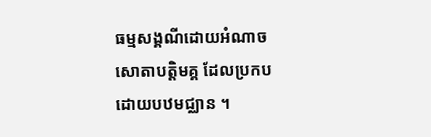ធម្មសង្គណីដោយអំណាចសោតាបត្តិមគ្គ ដែលប្រកបដោយបឋមជ្ឈាន ។